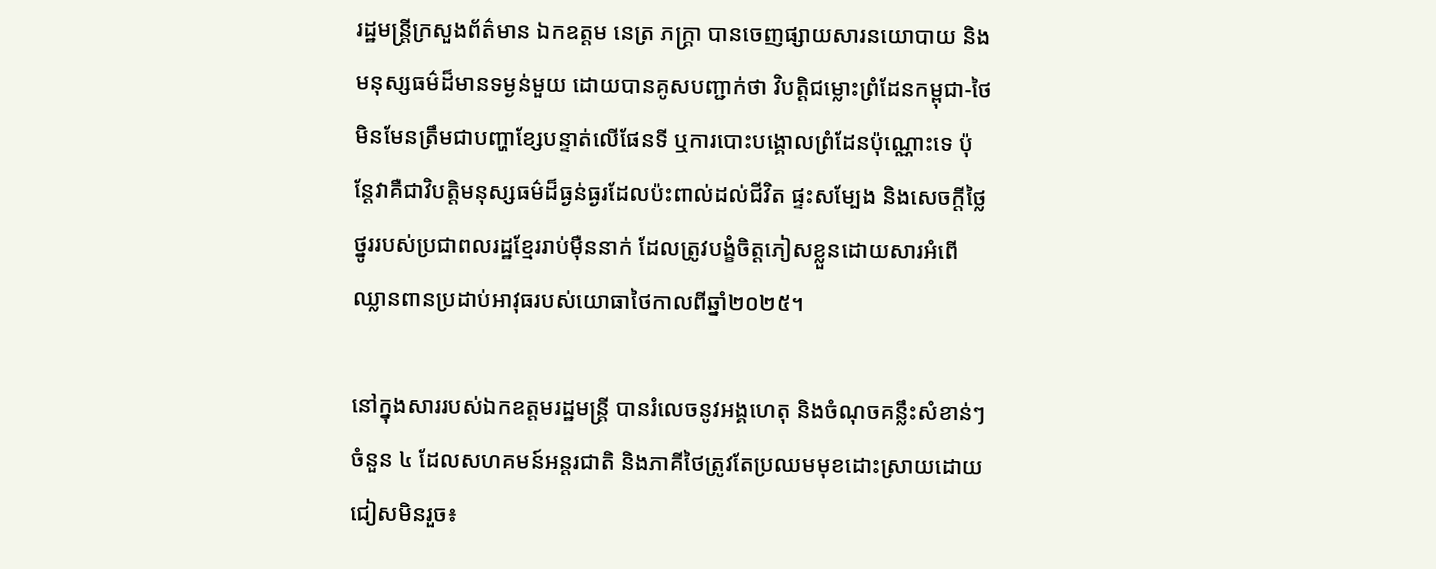រដ្ឋមន្ត្រីក្រសួងព័ត៌មាន ឯកឧត្តម នេត្រ ភក្ត្រា បានចេញផ្សាយសារនយោបាយ និងមនុស្សធម៌ដ៏មានទម្ងន់មួយ ដោយបានគូសបញ្ជាក់ថា វិបត្តិជម្លោះព្រំដែនកម្ពុជា-ថៃ មិនមែនត្រឹមជាបញ្ហាខ្សែបន្ទាត់លើផែនទី ឬការបោះបង្គោលព្រំដែនប៉ុណ្ណោះទេ ប៉ុន្តែវាគឺជាវិបត្តិមនុស្សធម៌ដ៏ធ្ងន់ធ្ងរដែលប៉ះពាល់ដល់ជីវិត ផ្ទះសម្បែង និងសេចក្តីថ្លៃថ្នូររបស់ប្រជាពលរដ្ឋខ្មែររាប់ម៉ឺននាក់ ដែលត្រូវបង្ខំចិត្តភៀសខ្លួនដោយសារអំពើឈ្លានពានប្រដាប់អាវុធរបស់យោធាថៃកាលពីឆ្នាំ២០២៥។

នៅក្នុងសាររបស់ឯកឧត្តមរដ្ឋមន្ត្រី បានរំលេចនូវអង្គហេតុ និងចំណុចគន្លឹះសំខាន់ៗចំនួន ៤ ដែលសហគមន៍អន្តរជាតិ និងភាគីថៃត្រូវតែប្រឈមមុខដោះស្រាយដោយជៀសមិនរួច៖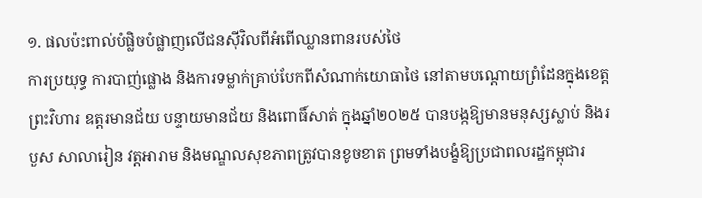១. ផលប៉ះពាល់បំផ្លិចបំផ្លាញលើជនស៊ីវិលពីអំពើឈ្លានពានរបស់ថៃ
ការប្រយុទ្ធ ការបាញ់ផ្លោង និងការទម្លាក់គ្រាប់បែកពីសំណាក់យោធាថៃ នៅតាមបណ្តោយព្រំដែនក្នុងខេត្តព្រះវិហារ ឧត្តរមានជ័យ បន្ទាយមានជ័យ និងពោធិ៍សាត់ ក្នុងឆ្នាំ២០២៥ បានបង្កឱ្យមានមនុស្សស្លាប់ និងរបួស សាលារៀន វត្តអារាម និងមណ្ឌលសុខភាពត្រូវបានខូចខាត ព្រមទាំងបង្ខំឱ្យប្រជាពលរដ្ឋកម្ពុជារ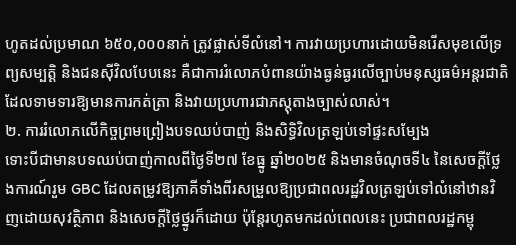ហូតដល់ប្រមាណ ៦៥០,០០០នាក់ ត្រូវផ្លាស់ទីលំនៅ។ ការវាយប្រហារដោយមិនរើសមុខលើទ្រព្យសម្បត្តិ និងជនស៊ីវិលបែបនេះ គឺជាការរំលោភបំពានយ៉ាងធ្ងន់ធ្ងរលើច្បាប់មនុស្សធម៌អន្តរជាតិ ដែលទាមទារឱ្យមានការកត់ត្រា និងវាយប្រហារជាភស្តុតាងច្បាស់លាស់។
២. ការរំលោភលើកិច្ចព្រមព្រៀងបទឈប់បាញ់ និងសិទ្ធិវិលត្រឡប់ទៅផ្ទះសម្បែង
ទោះបីជាមានបទឈប់បាញ់កាលពីថ្ងៃទី២៧ ខែធ្នូ ឆ្នាំ២០២៥ និងមានចំណុចទី៤ នៃសេចក្តីថ្លែងការណ៍រួម GBC ដែលតម្រូវឱ្យភាគីទាំងពីរសម្រួលឱ្យប្រជាពលរដ្ឋវិលត្រឡប់ទៅលំនៅឋានវិញដោយសុវត្ថិភាព និងសេចក្តីថ្លៃថ្នូរក៏ដោយ ប៉ុន្តែរហូតមកដល់ពេលនេះ ប្រជាពលរដ្ឋកម្ពុ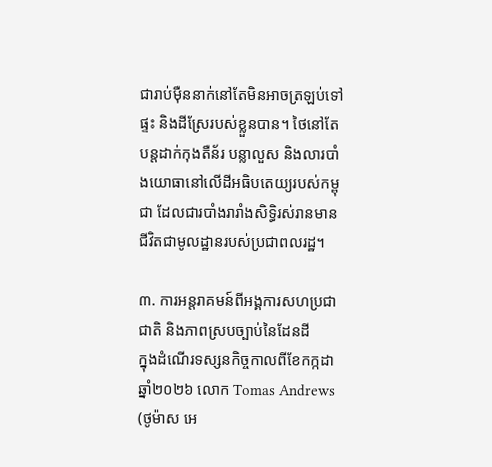ជារាប់ម៉ឺននាក់នៅតែមិនអាចត្រឡប់ទៅផ្ទះ និងដីស្រែរបស់ខ្លួនបាន។ ថៃនៅតែបន្តដាក់កុងតឺន័រ បន្លាលួស និងលារបាំងយោធានៅលើដីអធិបតេយ្យរបស់កម្ពុជា ដែលជារបាំងរារាំងសិទ្ធិរស់រានមានជីវិតជាមូលដ្ឋានរបស់ប្រជាពលរដ្ឋ។

៣. ការអន្តរាគមន៍ពីអង្គការសហប្រជាជាតិ និងភាពស្របច្បាប់នៃដែនដី
ក្នុងដំណើរទស្សនកិច្ចកាលពីខែកក្កដា ឆ្នាំ២០២៦ លោក Tomas Andrews (ថូម៉ាស អេ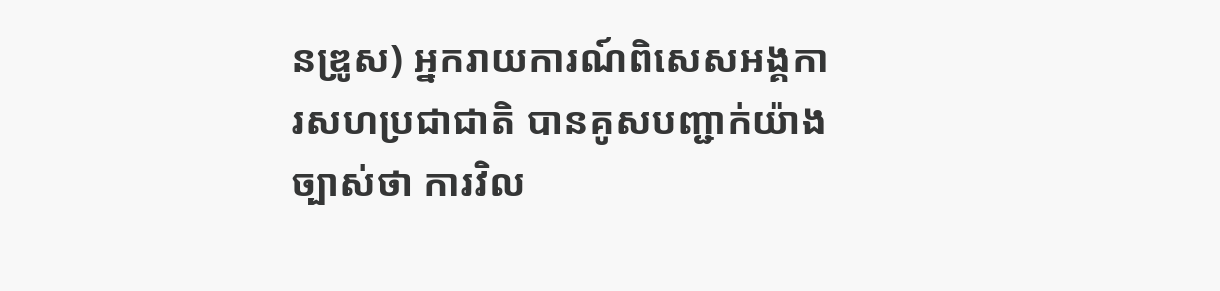នឌ្រូស) អ្នករាយការណ៍ពិសេសអង្គការសហប្រជាជាតិ បានគូសបញ្ជាក់យ៉ាងច្បាស់ថា ការវិល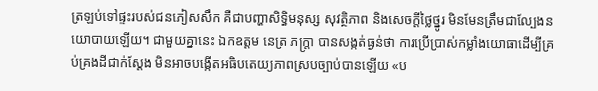ត្រឡប់ទៅផ្ទះរបស់ជនភៀសសឹក គឺជាបញ្ហាសិទ្ធិមនុស្ស សុវត្ថិភាព និងសេចក្តីថ្លៃថ្នូរ មិនមែនត្រឹមជាល្បែងនយោបាយឡើយ។ ជាមួយគ្នានេះ ឯកឧត្តម នេត្រ ភក្ត្រា បានសង្កត់ធ្ងន់ថា ការប្រើប្រាស់កម្លាំងយោធាដើម្បីគ្រប់គ្រងដីជាក់ស្តែង មិនអាចបង្កើតអធិបតេយ្យភាពស្របច្បាប់បានឡើយ «ប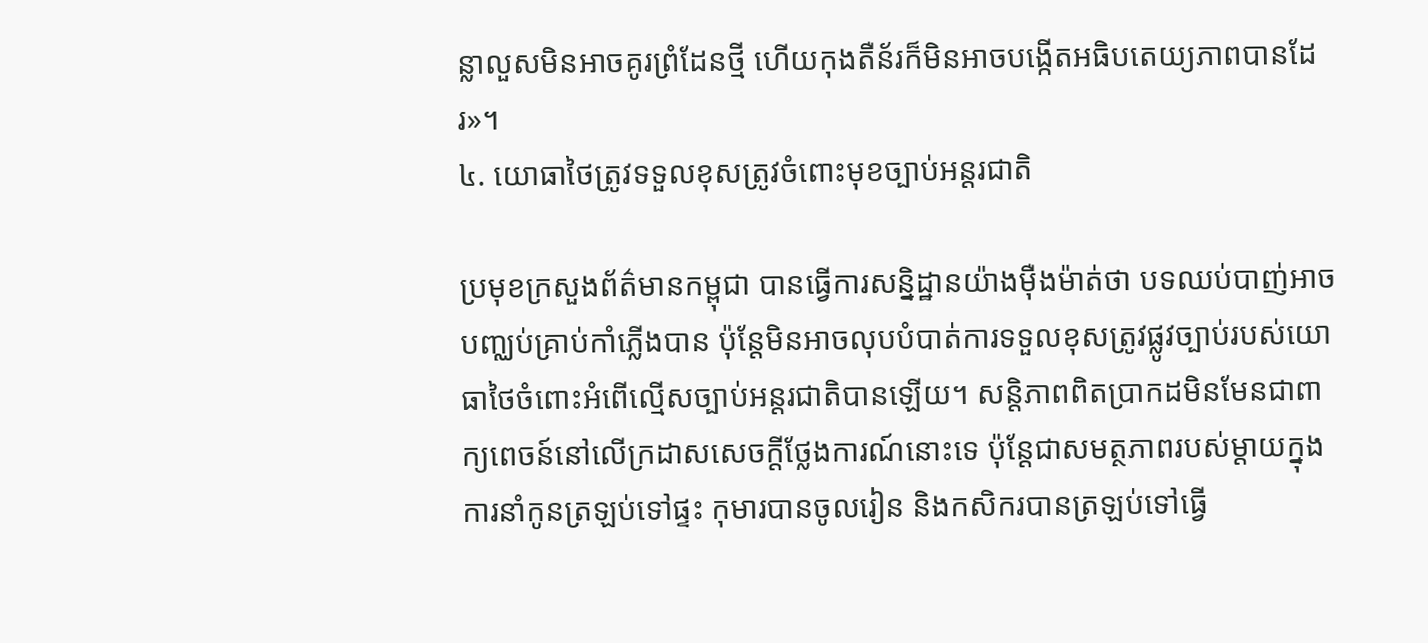ន្លាលួសមិនអាចគូរព្រំដែនថ្មី ហើយកុងតឺន័រក៏មិនអាចបង្កើតអធិបតេយ្យភាពបានដែរ»។
៤. យោធាថៃត្រូវទទួលខុសត្រូវចំពោះមុខច្បាប់អន្តរជាតិ

ប្រមុខក្រសួងព័ត៌មានកម្ពុជា បានធ្វើការសន្និដ្ឋានយ៉ាងម៉ឺងម៉ាត់ថា បទឈប់បាញ់អាចបញ្ឈប់គ្រាប់កាំភ្លើងបាន ប៉ុន្តែមិនអាចលុបបំបាត់ការទទួលខុសត្រូវផ្លូវច្បាប់របស់យោធាថៃចំពោះអំពើល្មើសច្បាប់អន្តរជាតិបានឡើយ។ សន្តិភាពពិតប្រាកដមិនមែនជាពាក្យពេចន៍នៅលើក្រដាសសេចក្តីថ្លែងការណ៍នោះទេ ប៉ុន្តែជាសមត្ថភាពរបស់ម្តាយក្នុងការនាំកូនត្រឡប់ទៅផ្ទះ កុមារបានចូលរៀន និងកសិករបានត្រឡប់ទៅធ្វើ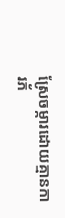ស្រែចម្ការដោយគ្មានការភ័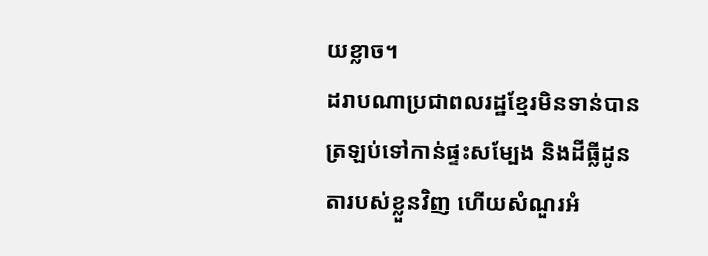យខ្លាច។
ដរាបណាប្រជាពលរដ្ឋខ្មែរមិនទាន់បានត្រឡប់ទៅកាន់ផ្ទះសម្បែង និងដីធ្លីដូនតារបស់ខ្លួនវិញ ហើយសំណួរអំ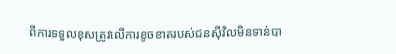ពីការទទួលខុសត្រូវលើការខូចខាតរបស់ជនស៊ីវិលមិនទាន់បា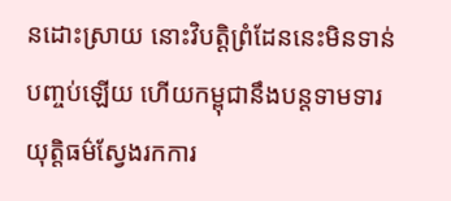នដោះស្រាយ នោះវិបត្តិព្រំដែននេះមិនទាន់បញ្ចប់ឡើយ ហើយកម្ពុជានឹងបន្តទាមទារយុត្តិធម៌ស្វែងរកការ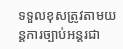ទទួលខុសត្រូវតាមយន្តការច្បាប់អន្តរជា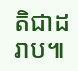តិជាដរាប៕